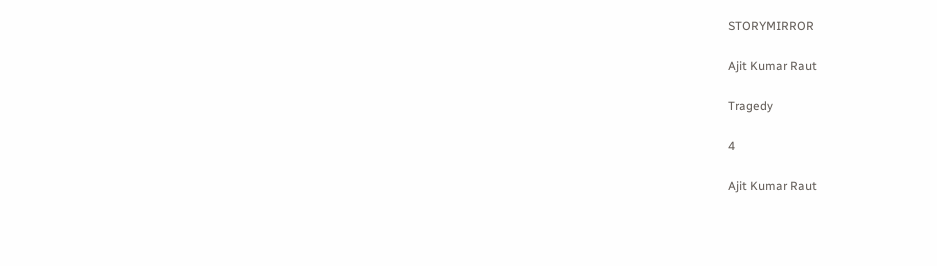STORYMIRROR

Ajit Kumar Raut

Tragedy

4

Ajit Kumar Raut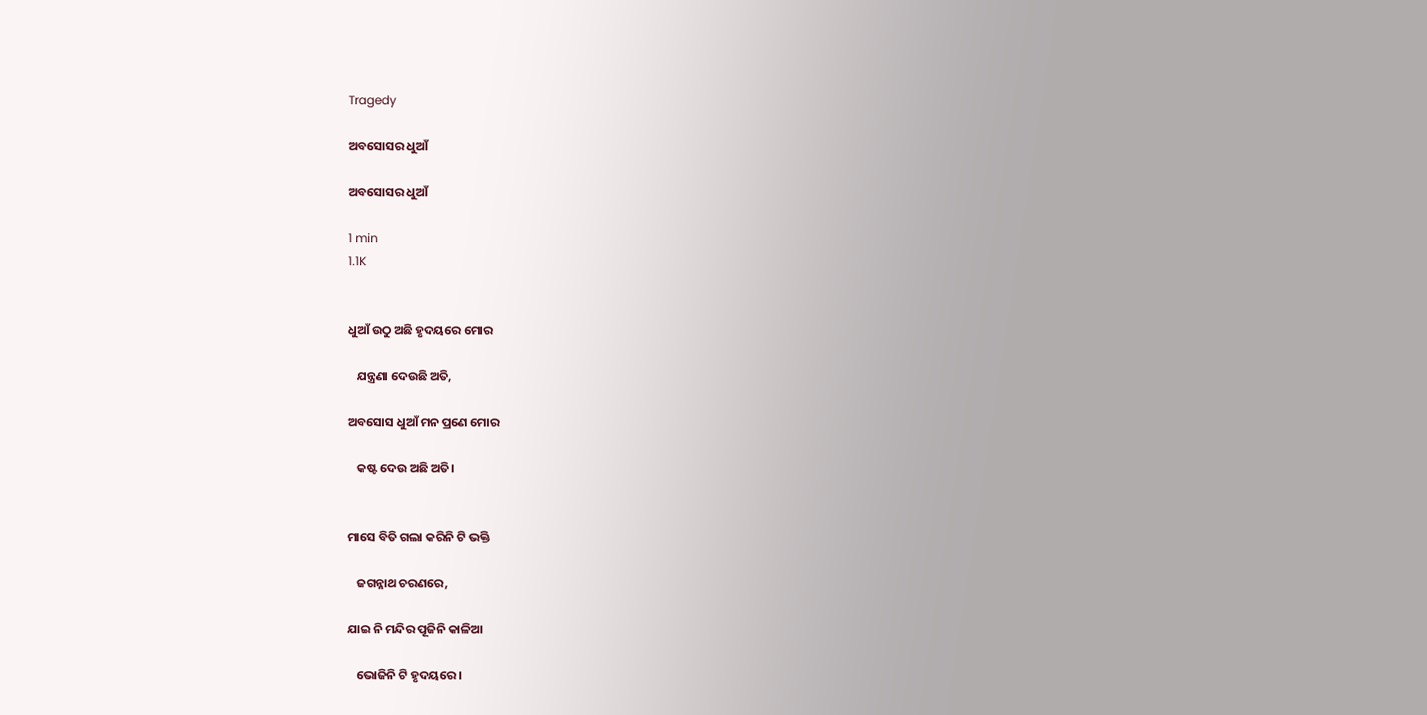Tragedy

ଅବସୋସର ଧୁଆଁ

ଅବସୋସର ଧୁଆଁ

1 min
1.1K


ଧୁଆଁ ଉଠୁ ଅଛି ହୃଦୟରେ ମୋର

   ଯନ୍ତ୍ରଣା ଦେଉଛି ଅତି,

ଅବସୋସ ଧୁଆଁ ମନ ପ୍ରଣେ ମୋର

   କଷ୍ଟ ଦେଉ ଅଛି ଅତି।


ମାସେ ବିତି ଗଲା କରିନି ଟି ଭକ୍ତି

   ଜଗନ୍ନାଥ ଚରଣରେ,

ଯାଇ ନି ମନ୍ଦିର ପୂଜିନି କାଳିଆ

   ଭୋଜିନି ଟି ହୃଦୟରେ।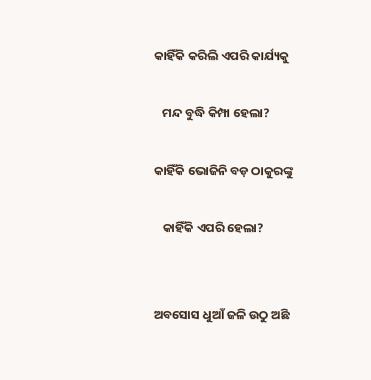କାହିଁକି କରିଲି ଏପରି କାର୍ଯ୍ୟକୁ

   ମନ୍ଦ ବୁଦ୍ଧି କିମ୍ପା ହେଲା?

କାହିଁକି ଭୋଜିନି ବଡ଼ ଠାକୁରଙ୍କୁ

   କାହିଁକି ଏପରି ହେଲା?


ଅବସୋସ ଧୁଆଁ ଜଳି ଉଠୁ ଅଛି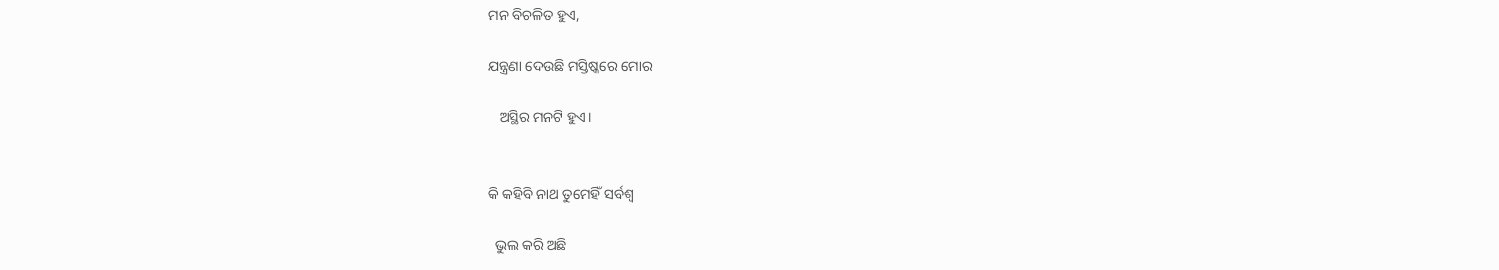ମନ ବିଚଳିତ ହୁଏ,

ଯନ୍ତ୍ରଣା ଦେଉଛି ମସ୍ତିଷ୍କରେ ମୋର

   ଅସ୍ଥିର ମନଟି ହୁଏ।


କି କହିବି ନାଥ ତୁମେହିଁ ସର୍ବଶ୍ବ

  ଭୁଲ କରି ଅଛି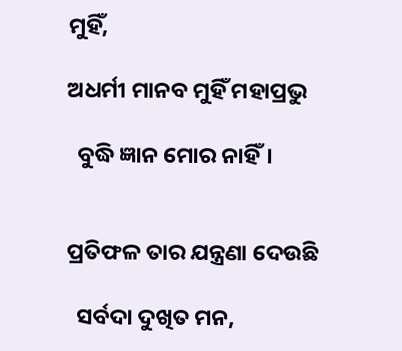ମୁହିଁ,

ଅଧର୍ମୀ ମାନବ ମୁହିଁ ମହାପ୍ରଭୁ

  ବୁଦ୍ଧି ଜ୍ଞାନ ମୋର ନାହିଁ।


ପ୍ରତିଫଳ ତାର ଯନ୍ତ୍ରଣା ଦେଉଛି

  ସର୍ବଦା ଦୁଖିତ ମନ,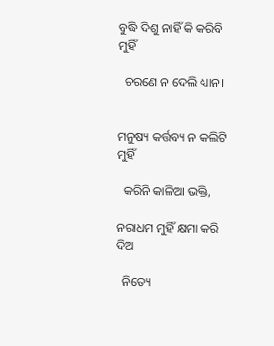ବୁଦ୍ଧି ଦିଶୁ ନାହିଁ କି କରିବି ମୁହିଁ

  ଚରଣେ ନ ଦେଲି ଧ୍ୟାନ।


ମନୁଷ୍ୟ କର୍ତ୍ତବ୍ୟ ନ କଲିଟି ମୁହିଁ

  କରିନି କାଳିଆ ଭକ୍ତି,

ନରାଧମ ମୁହିଁ କ୍ଷମା କରି ଦିଅ

  ନିତ୍ୟେ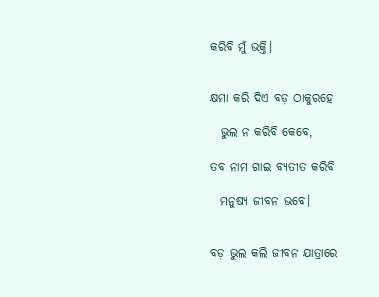କରିବି ମୁଁ ଭକ୍ତି।


କ୍ଷମା କରି ଦିଏ ବଡ଼ ଠାକୁରହେ

  ଭୁଲ ନ କରିବି କେବେ,

ତବ ନାମ ଗାଇ ବ୍ୟତୀତ କରିବି

  ମନୁଷ୍ୟ ଜୀବନ ଭବେ।


ବଡ଼ ଭୁଲ କଲି ଜୀବନ ଯାତ୍ରାରେ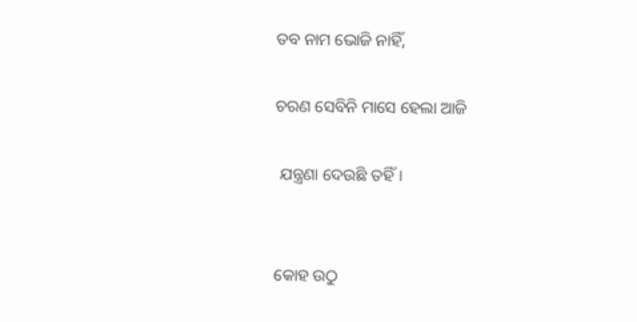ତବ ନାମ ଭୋଜି ନାହିଁ,

ଚରଣ ସେବିନି ମାସେ ହେଲା ଆଜି

 ଯନ୍ତ୍ରଣା ଦେଉଛି ତହିଁ।


କୋହ ଉଠୁ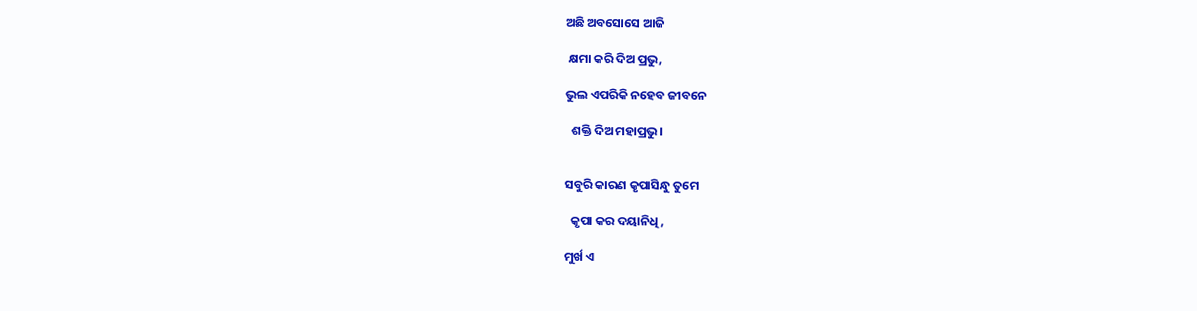ଅଛି ଅବସୋସେ ଆଜି

 କ୍ଷମା କରି ଦିଅ ପ୍ରଭୁ,

ଭୁଲ ଏପରିକି ନହେବ ଜୀବନେ

  ଶକ୍ତି ଦିଅ ମହାପ୍ରଭୁ।


ସବୁରି କାରଣ କୃପାସିନ୍ଧୁ ତୁମେ

  କୃପା କର ଦୟାନିଧି,

ମୁର୍ଖ ଏ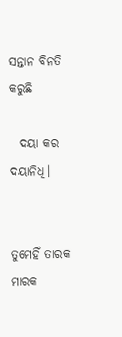ସନ୍ତାନ ବିନତି କରୁଛି

  ଦୟା କର ଦୟାନିଧି।


ତୁମେହିଁ ତାରକ ମାରକ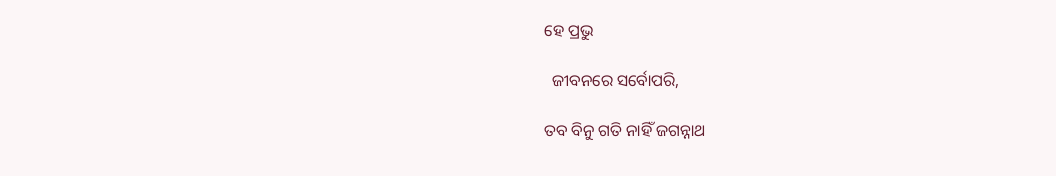ହେ ପ୍ରଭୁ

  ଜୀବନରେ ସର୍ବୋପରି,

ତବ ବିନୁ ଗତି ନାହିଁ ଜଗନ୍ନାଥ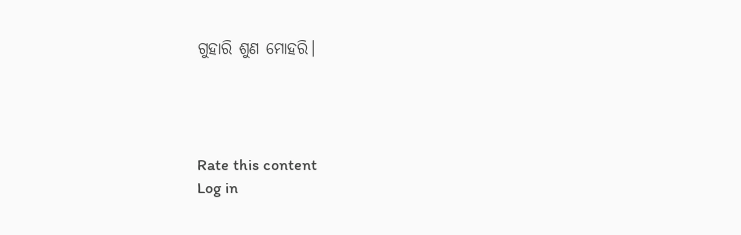ଗୁହାରି ଶୁଣ ମୋହରି।




Rate this content
Log in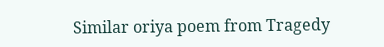Similar oriya poem from Tragedy